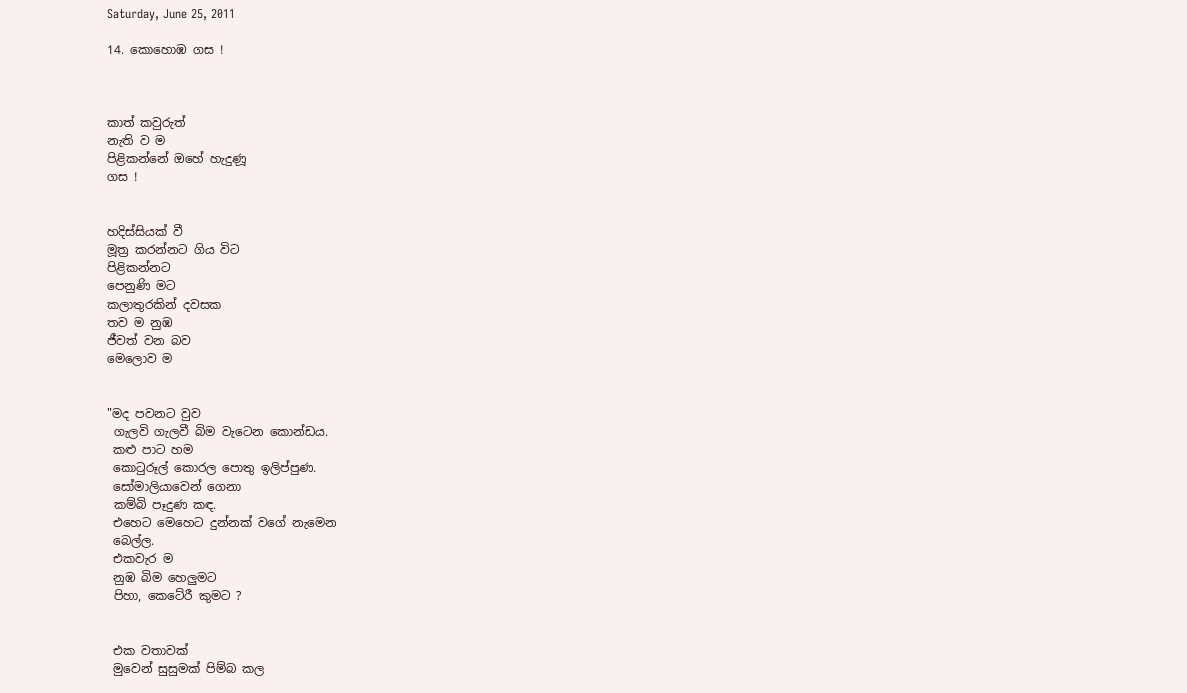Saturday, June 25, 2011

14. කොහොඹ ගස !



කාත් කවුරුත්
නැති ව ම
පිළිකන්නේ ඔහේ හැදුණූ
ගස !


හදිස්සියක් වී
මූත්‍ර කරන්නට ගිය විට
පිළිකන්නට
පෙනුණි මට
කලාතුරකින් දවසක
තව ම නුඹ
ජීවත් වන බව
මෙලොව ම


"මද පවනට වුව
 ගැලවි ගැලවී බිම වැටෙන කොන්ඩය.
 කළු පාට හම
 කොටුරූල් කොරල පොතු ඉලිප්පුණ.
 සෝමාලියාවෙන් ගෙනා
 කම්බි පෑදුණ කඳ.
 එහෙට මෙහෙට දුන්නක් වගේ නැමෙන
 බෙල්ල.
 එකවැර ම
 නුඹ බිම හෙලුමට
 පිහා, කෙටේරී කුමට ?


 එක වතාවක්
 මුවෙන් සුසුමක් පිම්බ කල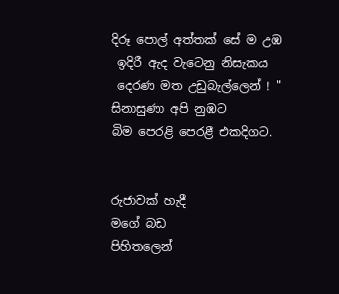දිරූ පොල් අත්තක් සේ ම උඹ
 ඉදිරී ඇද වැටෙනු නිසැකය
 දෙරණ මත උඩුබැල්ලෙන් ! "
සිනාසුණා අපි නුඹට
බිම පෙරළි පෙරළී එකදිගට.


රුජාවක් හැදී
මගේ බඩ
පිහිතලෙන්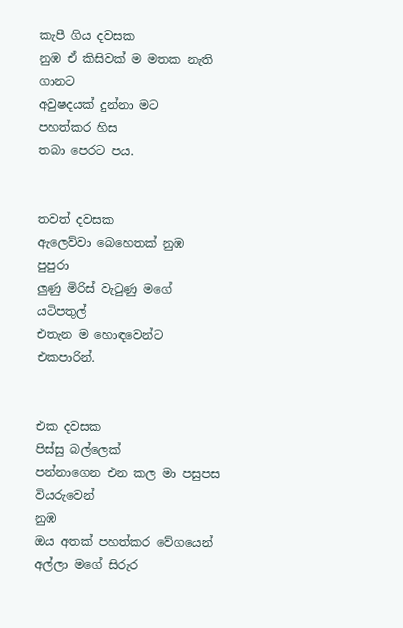කැපී ගිය දවසක
නුඹ ඒ කිසිවක් ම මතක නැති ගානට
අවුෂදයක් දුන්නා මට
පහත්කර හිස
තබා පෙරට පය.


තවත් දවසක
ඇලෙව්වා බෙහෙතක් නුඹ
පුපුරා
ලුණු මිරිස් වැටුණු මගේ යටිපතුල්
එතැන ම හොඳවෙන්ට එකපාරින්.


එක දවසක
පිස්සු බල්ලෙක්
පන්නාගෙන එන කල මා පසුපස වියරුවෙන්
නුඹ
ඔය අතක් පහත්කර වේගයෙන්
අල්ලා මගේ සිරුර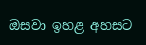ඔසවා ඉහළ අහසට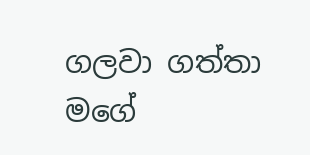ගලවා ගත්තා
මගේ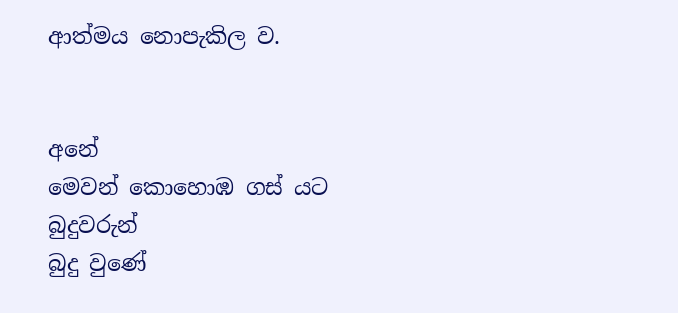ආත්මය නොපැකිල ව.


අනේ
මෙවන් කොහොඹ ගස් යට
බුදුවරුන්
බුදු වුණේ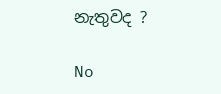නැතුවද ?

No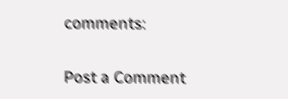comments:

Post a Comment